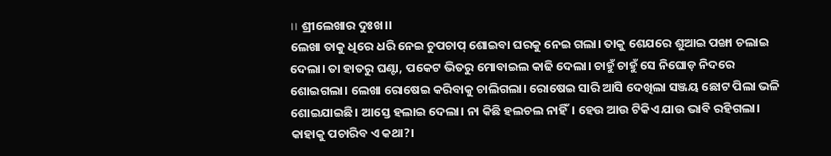।। ଶ୍ରୀଲେଖାର ଦୁଃଖ।।
ଲେଖା ତାକୁ ଧିରେ ଧରି ନେଇ ଚୁପଚାପ୍ ଶୋଇବା ଘରକୁ ନେଇ ଗଲା। ତାକୁ ଶେଯରେ ଶୁଆଇ ପଙ୍ଖା ଚଲାଇ ଦେଲା। ତା ହାତରୁ ଘଣ୍ଟା, ପକେଟ ଭିତରୁ ମୋବାଇଲ କାଢି ଦେଲା। ଚାହୁଁ ଚାହୁଁ ସେ ନିଘୋଡ଼ ନିଦରେ ଶୋଇଗଲା। ଲେଖା ରୋଷେଇ କରିବାକୁ ଚାଲିଗଲା। ରୋଷେଇ ସାରି ଆସି ଦେଖିଲା ସଞ୍ଜୟ ଛୋଟ ପିଲା ଭଳି ଶୋଇଯାଇଛି। ଆସ୍ତେ ହଲାଇ ଦେଲା। ନା କିଛି ହଲଚଲ ନାହିଁ। ହେଉ ଆଉ ଟିକିଏ ଯାଉ ଭାବି ରହିଗଲା। କାହାକୁ ପଚାରିବ ଏ କଥା?।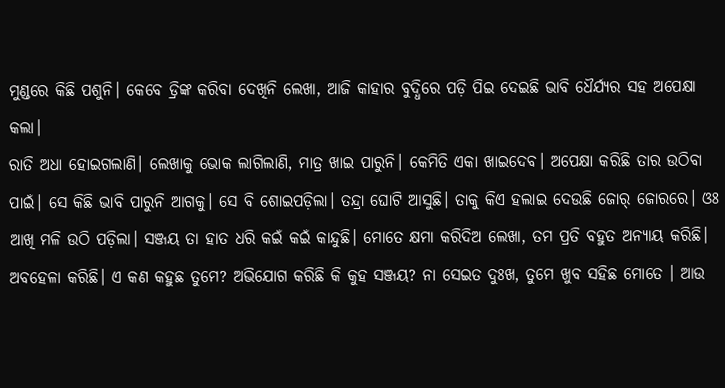ମୁଣ୍ଡରେ କିଛି ପଶୁନି। କେବେ ଡ୍ରିଙ୍କ କରିବା ଦେଖିନି ଲେଖା, ଆଜି କାହାର ବୁଦ୍ଧିରେ ପଡ଼ି ପିଇ ଦେଇଛି ଭାବି ଧୈର୍ଯ୍ୟର ସହ ଅପେକ୍ଷା କଲା।
ରାତି ଅଧା ହୋଇଗଲାଣି। ଲେଖାକୁ ଭୋକ ଲାଗିଲାଣି, ମାତ୍ର ଖାଇ ପାରୁନି। କେମିତି ଏକା ଖାଇଦେବ। ଅପେକ୍ଷା କରିଛି ତାର ଉଠିବା ପାଇଁ। ସେ କିଛି ଭାବି ପାରୁନି ଆଗକୁ। ସେ ବି ଶୋଇପଡ଼ିଲା। ତନ୍ଦ୍ରା ଘୋଟି ଆସୁଛି। ତାକୁ କିଏ ହଲାଇ ଦେଉଛି ଜୋର୍ ଜୋରରେ। ଓଃ ଆଖି ମଳି ଉଠି ପଡ଼ିଲା। ସଞ୍ଜୟ ତା ହାତ ଧରି କଇଁ କଇଁ କାନ୍ଦୁଛି। ମୋତେ କ୍ଷମା କରିଦିଅ ଲେଖା, ତମ ପ୍ରତି ବହୁତ ଅନ୍ୟାୟ କରିଛି। ଅବହେଳା କରିଛି। ଏ କଣ କହୁଛ ତୁମେ? ଅଭିଯୋଗ କରିଛି କି କୁହ ସଞ୍ଜୟ? ନା ସେଇତ ଦୁଃଖ, ତୁମେ ଖୁବ ସହିଛ ମୋତେ । ଆଉ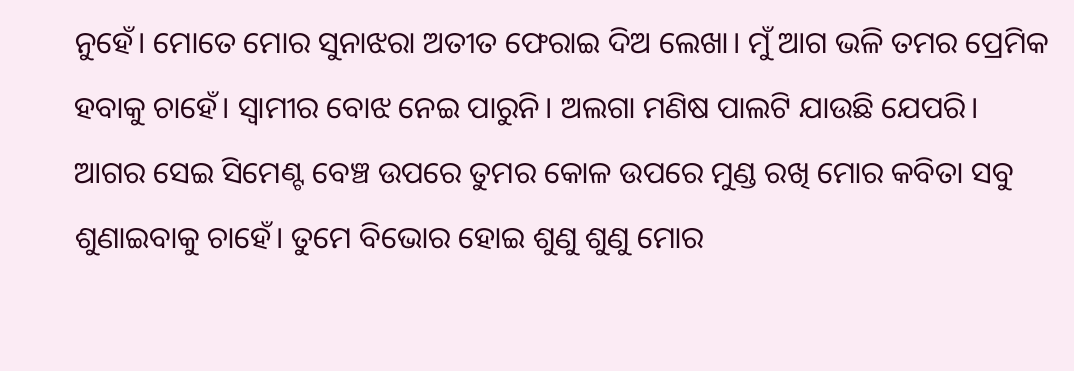ନୁହେଁ। ମୋତେ ମୋର ସୁନାଝରା ଅତୀତ ଫେରାଇ ଦିଅ ଲେଖା। ମୁଁ ଆଗ ଭଳି ତମର ପ୍ରେମିକ ହବାକୁ ଚାହେଁ। ସ୍ୱାମୀର ବୋଝ ନେଇ ପାରୁନି। ଅଲଗା ମଣିଷ ପାଲଟି ଯାଉଛି ଯେପରି।
ଆଗର ସେଇ ସିମେଣ୍ଟ ବେଞ୍ଚ ଉପରେ ତୁମର କୋଳ ଉପରେ ମୁଣ୍ଡ ରଖି ମୋର କବିତା ସବୁ ଶୁଣାଇବାକୁ ଚାହେଁ। ତୁମେ ବିଭୋର ହୋଇ ଶୁଣୁ ଶୁଣୁ ମୋର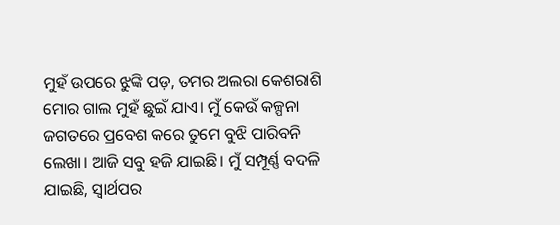ମୁହଁ ଉପରେ ଝୁଙ୍କି ପଡ଼, ତମର ଅଲରା କେଶରାଶି ମୋର ଗାଲ ମୁହଁ ଛୁଇଁ ଯାଏ। ମୁଁ କେଉଁ କଳ୍ପନା ଜଗତରେ ପ୍ରବେଶ କରେ ତୁମେ ବୁଝି ପାରିବନି ଲେଖା। ଆଜି ସବୁ ହଜି ଯାଇଛି। ମୁଁ ସମ୍ପୂର୍ଣ୍ଣ ବଦଳି ଯାଇଛି, ସ୍ୱାର୍ଥପର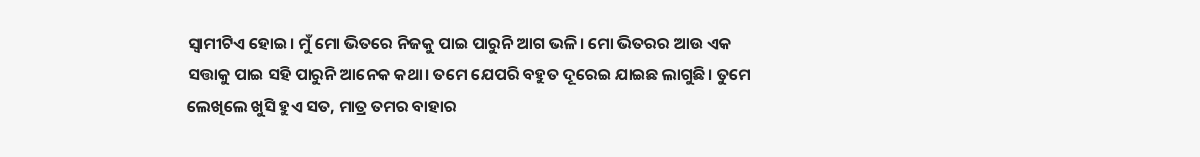ସ୍ୱାମୀଟିଏ ହୋଇ। ମୁଁ ମୋ ଭିତରେ ନିଜକୁ ପାଇ ପାରୁନି ଆଗ ଭଳି। ମୋ ଭିତରର ଆଉ ଏକ ସତ୍ତାକୁ ପାଇ ସହି ପାରୁନି ଆନେକ କଥା। ତମେ ଯେପରି ବହୁତ ଦୂରେଇ ଯାଇଛ ଲାଗୁଛି। ତୁମେ ଲେଖିଲେ ଖୁସି ହୁଏ ସତ, ମାତ୍ର ତମର ବାହାର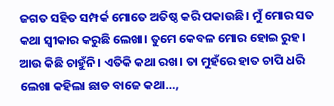ଜଗତ ସହିତ ସମ୍ପର୍କ ମୋତେ ଅତିଷ୍ଠ କରି ପକାଉଛି। ମୁଁ ମୋର ସତ କଥା ସ୍ବୀକାର କରୁଛି ଲେଖା। ତୁମେ କେବଳ ମୋର ହୋଇ ରୁହ। ଆଉ କିଛି ଚାହୁଁନି। ଏତିକି କଥା ରଖ। ତା ମୁହଁରେ ହାତ ଚାପି ଧରି ଲେଖା କହିଲା ଛାଡ ବାଜେ କଥା…,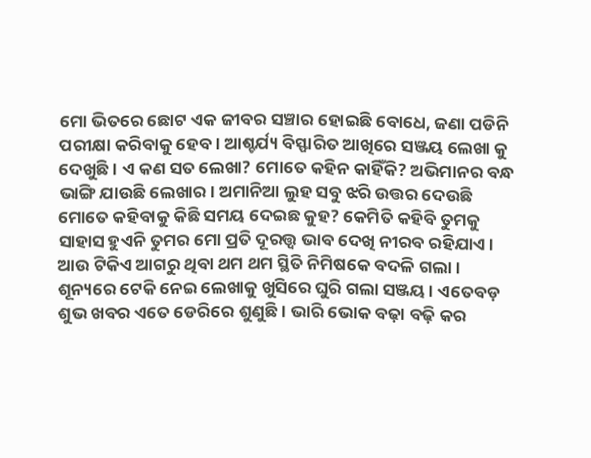ମୋ ଭିତରେ ଛୋଟ ଏକ ଜୀବର ସଞ୍ଚାର ହୋଇଛି ବୋଧେ, ଜଣା ପଡିନି ପରୀକ୍ଷା କରିବାକୁ ହେବ। ଆଶ୍ଚର୍ଯ୍ୟ ବିସ୍ଫାରିତ ଆଖିରେ ସଞ୍ଜୟ ଲେଖା କୁ ଦେଖୁଛି। ଏ କଣ ସତ ଲେଖା? ମୋତେ କହିନ କାହିଁକି? ଅଭିମାନର ବନ୍ଧ ଭାଙ୍ଗି ଯାଉଛି ଲେଖାର। ଅମାନିଆ ଲୁହ ସବୁ ଝରି ଉତ୍ତର ଦେଉଛି ମୋତେ କହିବାକୁ କିଛି ସମୟ ଦେଇଛ କୁହ? କେମିତି କହିବି ତୁମକୁ ସାହାସ ହୁଏନି ତୁମର ମୋ ପ୍ରତି ଦୂରତ୍ତ୍ୱ ଭାବ ଦେଖି ନୀରବ ରହିଯାଏ।
ଆଉ ଟିକିଏ ଆଗରୁ ଥିବା ଥମ ଥମ ସ୍ଥିତି ନିମିଷକେ ବଦଳି ଗଲା। ଶୂନ୍ୟରେ ଟେକି ନେଇ ଲେଖାକୁ ଖୁସିରେ ଘୁରି ଗଲା ସଞ୍ଜୟ। ଏତେବଡ଼ ଶୁଭ ଖବର ଏତେ ଡେରିରେ ଶୁଣୁଛି। ଭାରି ଭୋକ ବଢ଼ା ବଢ଼ି କର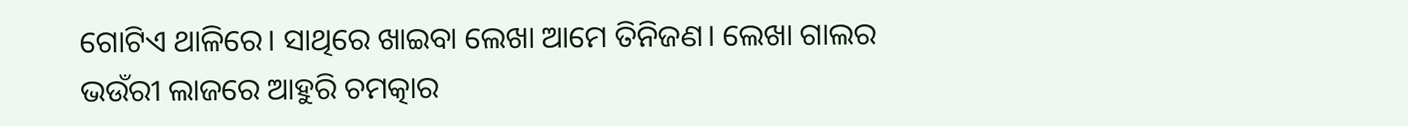ଗୋଟିଏ ଥାଳିରେ। ସାଥିରେ ଖାଇବା ଲେଖା ଆମେ ତିନିଜଣ। ଲେଖା ଗାଲର ଭଉଁରୀ ଲାଜରେ ଆହୁରି ଚମତ୍କାର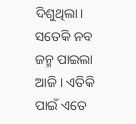ଦିଶୁଥିଲା। ସତେକି ନବ ଜନ୍ମ ପାଇଲା ଆଜି। ଏତିକି ପାଇଁ ଏତେ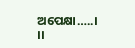ଅପେକ୍ଷା…..।
।।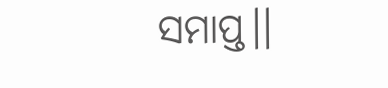ସମାପ୍ତ।।